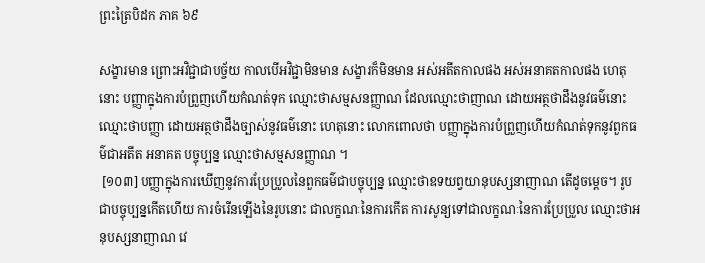ព្រះត្រៃបិដក ភាគ ៦៩

សង្ខារមាន ព្រោះអវិជ្ជាជាបច្ច័យ កាលបើអវិជ្ជាមិនមាន សង្ខារក៏មិនមាន អស់អតីតកាលផង អស់អនាគតកាលផង ហេតុនោះ បញ្ញាក្នុងការបំព្រួញហើយកំណត់ទុក ឈ្មោះថាសម្មសនញ្ញាណ ដែលឈ្មោះថាញាណ ដោយអត្ថថាដឹងនូវធម៌នោះ ឈ្មោះថាបញ្ញា ដោយអត្ថថាដឹងច្បាស់នូវធម៌នោះ ហេតុនោះ លោកពោលថា បញ្ញាក្នុងការបំព្រួញហើយកំណត់ទុកនូវពួកធម៌ជាអតីត អនាគត បច្ចុប្បន្ន ឈ្មោះថាសម្មសនញ្ញាណ ។
 [១០៣] បញ្ញាក្នុងការឃើញនូវការប្រែប្រួលនៃពួកធម៌ជាបច្ចុប្បន្ន ឈ្មោះថាឧទយព្វយានុបស្សនាញាណ តើដូចម្តេច។ រូបជាបច្ចុប្បន្នកើតហើយ ការចំរើនឡើងនៃរូបនោះ ជាលក្ខណៈនៃការកើត ការសូន្យទៅជាលក្ខណៈនៃការប្រែប្រួល ឈ្មោះថាអនុបស្សនាញាណ វេ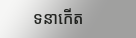ទនាកើត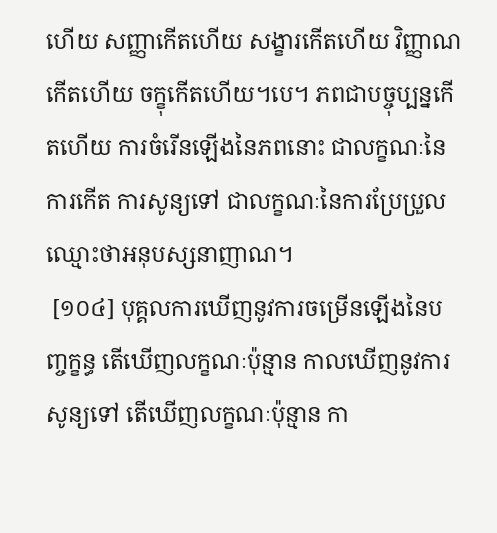ហើយ សញ្ញាកើតហើយ សង្ខារកើតហើយ វិញ្ញាណកើតហើយ ចក្ខុកើតហើយ។បេ។ ភពជាបច្ចុប្បន្នកើតហើយ ការចំរើនឡើងនៃភពនោះ ជាលក្ខណៈនៃការកើត ការសូន្យទៅ ជាលក្ខណៈនៃការប្រែប្រួល ឈ្មោះថាអនុបស្សនាញាណ។
 [១០៤] បុគ្គលការឃើញនូវការចម្រើនឡើងនៃបញ្ចក្ខន្ធ តើឃើញលក្ខណៈប៉ុន្មាន កាលឃើញនូវការសូន្យទៅ តើឃើញលក្ខណៈប៉ុន្មាន កា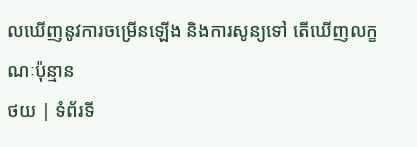លឃើញនូវការចម្រើនឡើង និងការសូន្យទៅ តើឃើញលក្ខណៈប៉ុន្មាន
ថយ | ទំព័រទី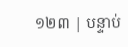១២៣ | បន្ទាប់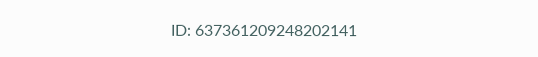ID: 637361209248202141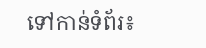ទៅកាន់ទំព័រ៖